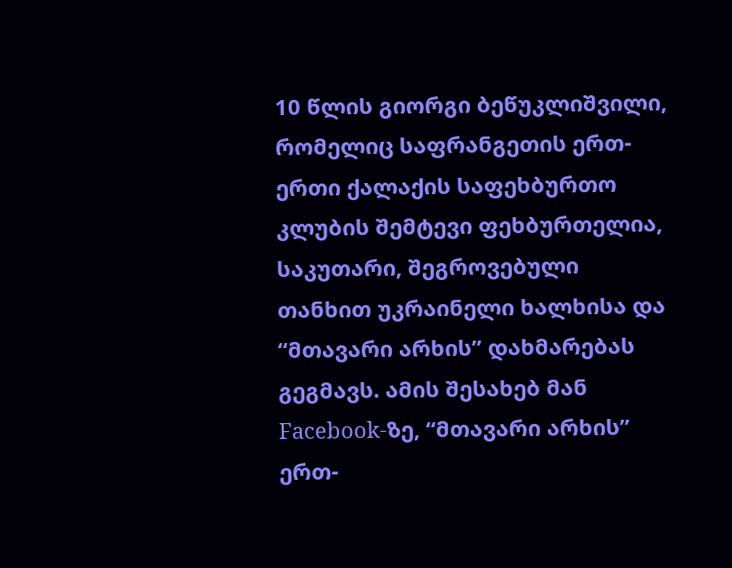10 წლის გიორგი ბეწუკლიშვილი, რომელიც საფრანგეთის ერთ-ერთი ქალაქის საფეხბურთო კლუბის შემტევი ფეხბურთელია, საკუთარი, შეგროვებული თანხით უკრაინელი ხალხისა და “მთავარი არხის” დახმარებას გეგმავს. ამის შესახებ მან Facebook-ზე, “მთავარი არხის” ერთ-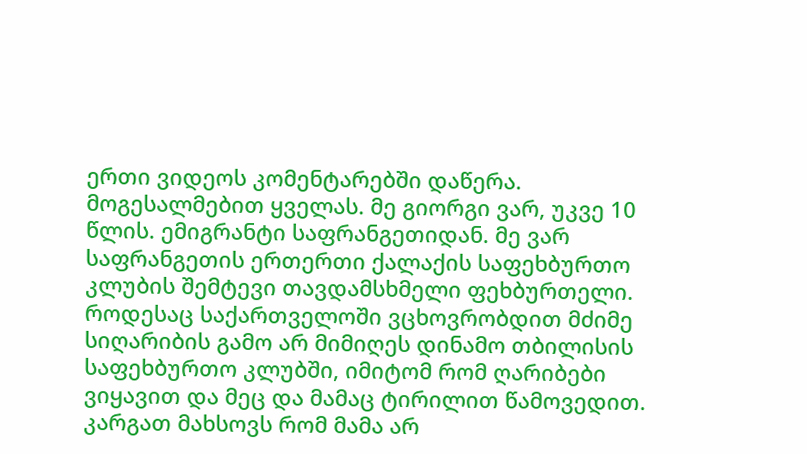ერთი ვიდეოს კომენტარებში დაწერა.
მოგესალმებით ყველას. მე გიორგი ვარ, უკვე 10 წლის. ემიგრანტი საფრანგეთიდან. მე ვარ საფრანგეთის ერთერთი ქალაქის საფეხბურთო კლუბის შემტევი თავდამსხმელი ფეხბურთელი. როდესაც საქართველოში ვცხოვრობდით მძიმე სიღარიბის გამო არ მიმიღეს დინამო თბილისის საფეხბურთო კლუბში, იმიტომ რომ ღარიბები ვიყავით და მეც და მამაც ტირილით წამოვედით. კარგათ მახსოვს რომ მამა არ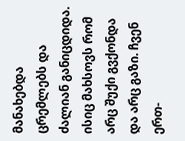მანახებდა ცრემლებს და ძალიან განიცდიდა. ისიც მახსოვს რომ არც შუქი გვქონდა და არც გაზი. ჩვენ ერთ-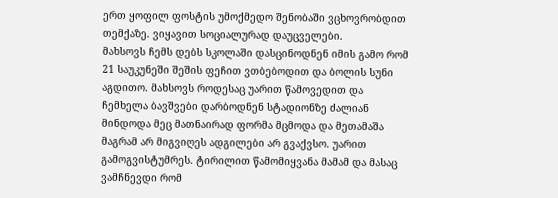ერთ ყოფილ ფოსტის უმოქმედო შენობაში ვცხოვრობდით თემქაზე. ვიყავით სოციალურად დაუცველები.
მახსოვს ჩემს დებს სკოლაში დასცინოდნენ იმის გამო რომ 21 საუკუნეში შეშის ფეჩით ვთბებოდით და ბოლის სუნი აგდითო. მახსოვს როდესაც უარით წამოვედით და ჩემხელა ბავშვები დარბოდნენ სტადიონზე ძალიან მინდოდა მეც მათნაირად ფორმა მცმოდა და მეთამაშა მაგრამ არ მიგვიღეს ადგილები არ გვაქვსო. უარით გამოგვისტუმრეს. ტირილით წამომიყვანა მამამ და მასაც ვამჩნევდი რომ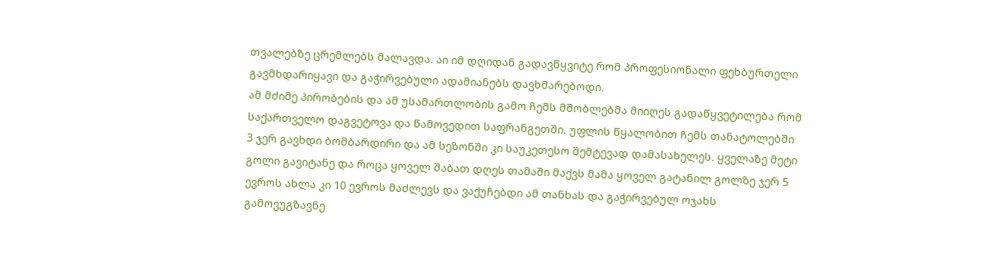თვალებზე ცრემლებს მალავდა. აი იმ დღიდან გადავწყვიტე რომ პროფესიონალი ფეხბურთელი გავმხდარიყავი და გაჭირვებული ადამიანებს დავხმარებოდი.
ამ მძიმე პირობების და ამ უსამართლობის გამო ჩემს მშობლებმა მიიღეს გადაწყვეტილება რომ საქართველო დაგვეტოვა და წამოვედით საფრანგეთში. უფლის წყალობით ჩემს თანატოლებში 3 ჯერ გავხდი ბომბარდირი და ამ სეზონში კი საუკეთესო შემტევად დამასახელეს. ყველაზე მეტი გოლი გავიტანე და როცა ყოველ შაბათ დღეს თამაში მაქვს მამა ყოველ გატანილ გოლზე ჯერ 5 ევროს ახლა კი 10 ევროს მაძლევს და ვაქუჩებდი ამ თანხას და გაჭირვებულ ოჯახს გამოვუგზავნე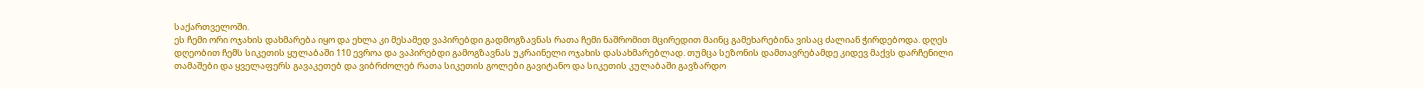საქართველოში.
ეს ჩემი ორი ოჯახის დახმარება იყო და ეხლა კი მესამედ ვაპირებდი გადმოგზავნას რათა ჩემი ნაშრომით მცირედით მაინც გამეხარებინა ვისაც ძალიან ჭირდებოდა. დღეს დღეობით ჩემს სიკეთის ყულაბაში 110 ევროა და ვაპირებდი გამოგზავნას უკრაინელი ოჯახის დასახმარებლად. თუმცა სეზონის დამთავრებამდე კიდევ მაქვს დარჩენილი თამაშები და ყველაფერს გავაკეთებ და ვიბრძოლებ რათა სიკეთის გოლები გავიტანო და სიკეთის კულაბაში გავზარდო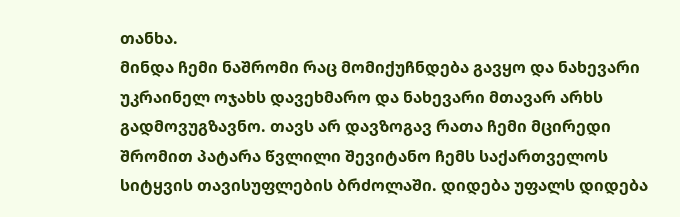თანხა.
მინდა ჩემი ნაშრომი რაც მომიქუჩნდება გავყო და ნახევარი უკრაინელ ოჯახს დავეხმარო და ნახევარი მთავარ არხს გადმოვუგზავნო. თავს არ დავზოგავ რათა ჩემი მცირედი შრომით პატარა წვლილი შევიტანო ჩემს საქართველოს სიტყვის თავისუფლების ბრძოლაში. დიდება უფალს დიდება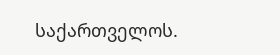საქართველოს.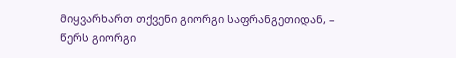მიყვარხართ თქვენი გიორგი საფრანგეთიდან, – წერს გიორგი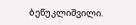ბეწუკლიშვილი.